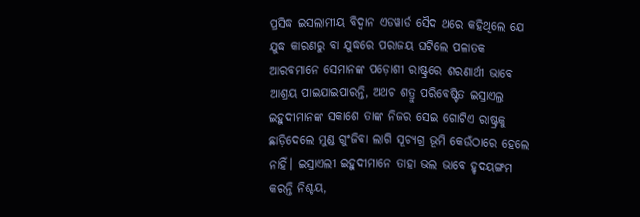ପ୍ରସିଦ୍ଧ ଇସଲାମୀୟ ବିଦ୍ବାନ ଏଡୱାର୍ଡ ସୈଦ ଥରେ କହିଥିଲେ ଯେ ଯୁଦ୍ଧ କାରଣରୁ ବା ଯୁଦ୍ଧରେ ପରାଜୟ ଘଟିଲେ ପଳାତକ ଆରବମାନେ ସେମାନଙ୍କ ପଡ଼ୋଶୀ ରାଷ୍ଟ୍ରରେ ଶରଣାର୍ଥୀ ଭାବେ ଆଶ୍ରୟ ପାଇଯାଇପାରନ୍ତି, ଅଥଚ ଶତ୍ରୁ ପରିବେଷ୍ଟିତ ଇସ୍ରାଏଲ୍ର ଇହୁଦୀମାନଙ୍କ ସକାଶେ ତାଙ୍କ ନିଜର ସେଇ ଗୋଟିଏ ରାଷ୍ଟ୍ରକୁ ଛାଡ଼ିଦେଲେ ମୁଣ୍ଡ ଗୁଂଜିବା ଲାଗି ସୂଚ୍ୟଗ୍ର ଭୂମି କେଉଁଠାରେ ହେଲେ ନାହିଁ। ଇସ୍ରାଏଲୀ ଇହୁଦୀମାନେ ତାହା ଭଲ ଭାବେ ହୃଦୟଙ୍ଗମ କରନ୍ତି ନିଶ୍ଚୟ,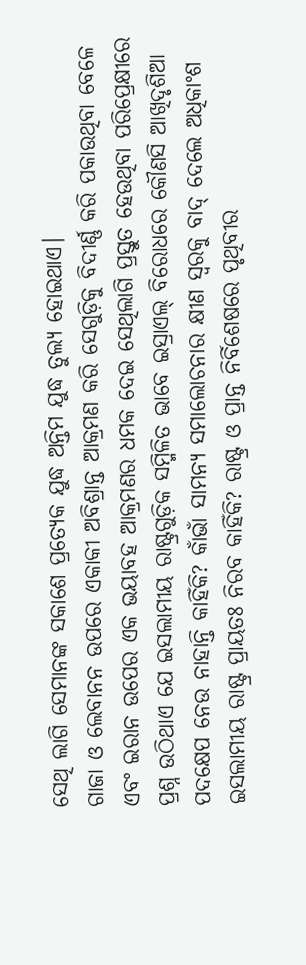ସେଥି ଲାଗି ସେମାନଙ୍କ ସକାଶେ ପ୍ରତ୍ୟେକ ଯୁଦ୍ଧ ଅନ୍ତିମ ଯୁଦ୍ଧ ତୁଲ୍ୟ ହୋଇଥାଏ।
ଗାଜା ଓ ଲେବାନନ ଉପରେ ଏକାକୀ ଅବିଶ୍ରାନ୍ତ ଆକ୍ରମଣ କରି ସେଗୁଡ଼ିକୁ ବିଦୀର୍ଣ୍ଣ କରି ପକାଉଥିବା ବେଳେ ଏବଂ ଇରାନ ଉପେର ଏକ ଭୟାବହ ଆକ୍ରମଣର ଧମକ ଦେଇ ସେଥିଲାଗି ପ୍ରସ୍ତୁତ ହେଉଥିବା ପରିପ୍ରେକ୍ଷୀରେ ପ୍ରଶ୍ନ ଉଠିଥାଏ ଯେ ଇସଲାମୀୟ ରାଷ୍ଟ୍ରଗୁଡ଼ିକ ସମ୍ମିଳିତ ଭାବେ ଇସ୍ରାଏଲ୍ ବିରୋଧରେ କୌଣସି ଆଖିଦୃଶିଆ ପଦକ୍ଷେପ ନେଉ ନାହାନ୍ତି କାହିଁକି? କାଁଭାଁ ସାମନ୍ୟ ସମାଲୋଚନାର କ୍ଷୀଣ ସ୍ବରକୁ ବାଦ୍ ଦେଲେ ଅଧିକାଂଶ ଇସଲାମୀୟ ରାଷ୍ଟ୍ର ପ୍ରାୟତଃ ନିରବ କାହିଁକି? ରାଷ୍ଟ୍ର ଓ ପ୍ରାନ୍ତ ନିର୍ବିଶେଷରେ ପୃଥିବୀର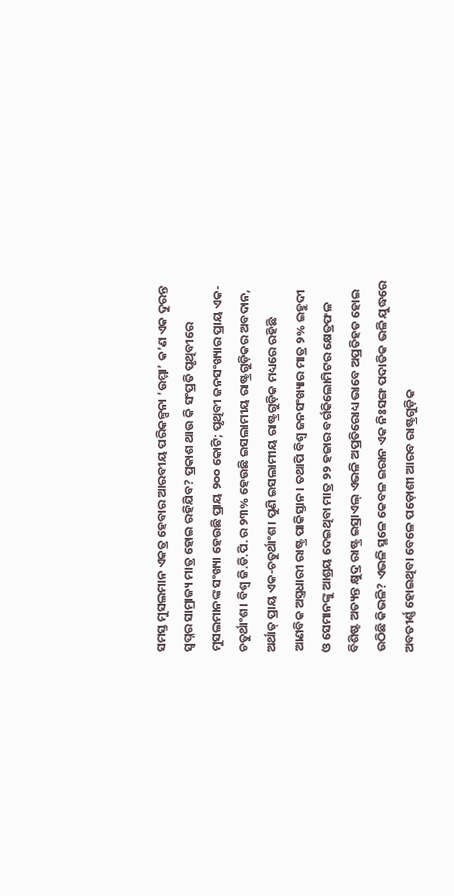ସମସ୍ତ ମୁସଲମାନ ଏକତ୍ର ହେବାର ଆରବୀୟ ପରିକଳ୍ପନା ‘ଉମ୍ମା’ କ’ଣ ଏକ ଦୁରନ୍ତ ସ୍ବପ୍ନର ସାମ୍ରାଜ୍ୟ ମାତ୍ର ହୋଇ ରହିଯିବ? ପ୍ରକାଶ ଥାଉ କି ସଂପ୍ରତି ପୃଥିବୀରେ ମୁସଲମାନଙ୍କ ସଂଖ୍ୟା ହେଉଛି ପ୍ରାୟ ୨୦୦ କୋଟି; ପୃଥିବୀ ଜନସଂଖ୍ୟାର ପ୍ରାୟ ଏକ-ଚତୁର୍ଥାଂଶ। ବିଶ୍ବ ଜି.ଡି.ପି.ର ୨୩% ହେଉଛି ଇସଲାମୀୟ ରାଷ୍ଟ୍ରଗୁଡ଼ିକର ଅବଦାନ, ଅର୍ଥାତ୍ ପ୍ରାୟ ଏକ-ଚତୁର୍ଥାଂଶ। ପୁଣି ଇସଲାମୀୟ ରାଷ୍ଟ୍ରଗୁଡ଼ିକ ମଧ୍ୟରେ ରହିଛି ଆଣବିକ ଅସ୍ତ୍ରଧାରୀ ରାଷ୍ଟ୍ର ପାକିସ୍ତାନ। ତଥାପି ବିଶ୍ବ ଜନସଂଖ୍ୟାର ମାତ୍ର ୨% ଇହୁଦୀ ଓ ସେମାନଙ୍କୁ ଆଶ୍ରୟ ଦେଇଥିବା ମାତ୍ର ୨୨ ହଜାର ବର୍ଗକିଲୋମିଟର କ୍ଷେତ୍ରଫଳ ବିଶିଷ୍ଟ ଅତ୍ୟନ୍ତ କ୍ଷୁଦ୍ର ରାଷ୍ଟ୍ର ଇସ୍ରାଏଲ୍ ଏଭଳି ଅପ୍ରତିରୋଧ୍ୟ ଭାବେ ଅପ୍ରତିହତ ହୋଇ ଉଠିଛି କିଭଳି? ଏଭଳି ସ୍ଥଳେ କେବଳ ଇରାନ ଏକ ନିଃସଙ୍ଗ ପଦାତିକ ଭଳି ଯୁଦ୍ଧରେ ଅବତୀର୍ଣ୍ଣ ହୋଇଥିବା ବେଳେ ପଡ଼ୋଶୀ ଆରବ ରାଷ୍ଟ୍ରଗୁଡ଼ିକ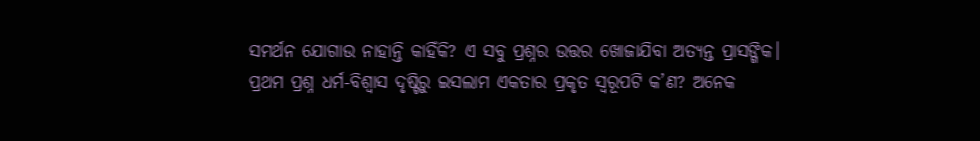ସମର୍ଥନ ଯୋଗାଉ ନାହାନ୍ତି କାହିଁକି? ଏ ସବୁ ପ୍ରଶ୍ନର ଉତ୍ତର ଖୋଜାଯିବା ଅତ୍ୟନ୍ତ ପ୍ରାସଙ୍ଗିକ।
ପ୍ରଥମ ପ୍ରଶ୍ନ ଧର୍ମ-ବିଶ୍ବାସ ଦୃଷ୍ଟିରୁ ଇସଲାମ ଏକତାର ପ୍ରକୃତ ସ୍ବରୂପଟି କ’ଣ? ଅନେକ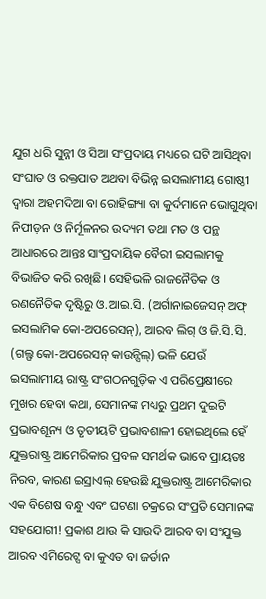ଯୁଗ ଧରି ସୁନ୍ନୀ ଓ ସିଆ ସଂପ୍ରଦାୟ ମଧ୍ୟରେ ଘଟି ଆସିଥିବା ସଂଘାତ ଓ ରକ୍ତପାତ ଅଥବା ବିଭିନ୍ନ ଇସଲାମୀୟ ଗୋଷ୍ଠୀ ଦ୍ବାରା ଅହମଦିଆ ବା ରୋହିଙ୍ଗ୍ୟା ବା କୁର୍ଦମାନେ ଭୋଗୁଥିବା ନିପୀଡ଼ନ ଓ ନିର୍ମୂଳନର ଉଦ୍ୟମ ତଥା ମତ ଓ ପନ୍ଥ ଆଧାରରେ ଆନ୍ତଃ ସାଂପ୍ରଦାୟିକ ବୈରୀ ଇସଲାମକୁ ବିଭାଜିତ କରି ରଖିଛି। ସେହିଭଳି ରାଜନୈତିକ ଓ ରଣନୈତିକ ଦୃଷ୍ଟିରୁ ଓ.ଆଇ.ସି. (ଅର୍ଗାନାଇଜେସନ୍ ଅଫ୍ ଇସଲାମିକ କୋ-ଅପରେସନ୍), ଆରବ ଲିଗ୍ ଓ ଜି.ସି.ସି. (ଗଲ୍ଫ କୋ-ଅପରେସନ୍ କାଉନ୍ସିଲ୍) ଭଳି ଯେଉଁ ଇସଲାମୀୟ ରାଷ୍ଟ୍ର ସଂଗଠନଗୁଡ଼ିକ ଏ ପରିପ୍ରେକ୍ଷୀରେ ମୁଖର ହେବା କଥା, ସେମାନଙ୍କ ମଧ୍ୟରୁ ପ୍ରଥମ ଦୁଇଟି ପ୍ରଭାବଶୂନ୍ୟ ଓ ତୃତୀୟଟି ପ୍ରଭାବଶାଳୀ ହୋଇଥିଲେ ହେଁ ଯୁକ୍ତରାଷ୍ଟ୍ର ଆମେରିକାର ପ୍ରବଳ ସମର୍ଥକ ଭାବେ ପ୍ରାୟତଃ ନିରବ, କାରଣ ଇସ୍ରାଏଲ୍ ହେଉଛି ଯୁକ୍ତରାଷ୍ଟ୍ର ଆମେରିକାର ଏକ ବିଶେଷ ବନ୍ଧୁ ଏବଂ ଘଟଣା ଚକ୍ରରେ ସଂପ୍ରତି ସେମାନଙ୍କ ସହଯୋଗୀ! ପ୍ରକାଶ ଥାଉ କି ସାଉଦି ଆରବ ବା ସଂଯୁକ୍ତ ଆରବ ଏମିରେଟ୍ସ ବା କୁଏତ ବା ଜର୍ଡାନ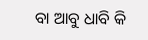ବା ଆବୁ ଧାବି କି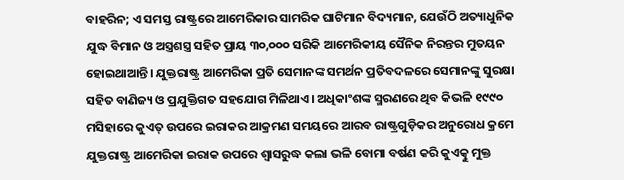ବାହରିନ; ଏ ସମସ୍ତ ରାଷ୍ଟ୍ରରେ ଆମେରିକାର ସାମରିକ ଘାଟିମାନ ବିଦ୍ୟମାନ, ଯେଉଁଠି ଅତ୍ୟାଧୁନିକ ଯୁଦ୍ଧ ବିମାନ ଓ ଅସ୍ତ୍ରଶସ୍ତ୍ର ସହିତ ପ୍ରାୟ ୩୦,୦୦୦ ସରିକି ଆମେରିକୀୟ ସୈନିକ ନିରନ୍ତର ମୁତୟନ ହୋଇଥାଆନ୍ତି। ଯୁକ୍ତରାଷ୍ଟ୍ର ଆମେରିକା ପ୍ରତି ସେମାନଙ୍କ ସମର୍ଥନ ପ୍ରତିବଦଳରେ ସେମାନଙ୍କୁ ସୁରକ୍ଷା ସହିତ ବାଣିଜ୍ୟ ଓ ପ୍ରଯୁକ୍ତିଗତ ସହଯୋଗ ମିଳିଥାଏ। ଅଧିକାଂଶଙ୍କ ସ୍ମରଣରେ ଥିବ କିଭଳି ୧୯୯୦ ମସିହାରେ କୁଏତ୍ ଉପରେ ଇରାକର ଆକ୍ରମଣ ସମୟରେ ଆରବ ରାଷ୍ଟ୍ରଗୁଡ଼ିକର ଅନୁରୋଧ କ୍ରମେ ଯୁକ୍ତରାଷ୍ଟ୍ର ଆମେରିକା ଇରାକ ଉପରେ ଶ୍ବାସରୁଦ୍ଧ କଲା ଭଳି ବୋମା ବର୍ଷଣ କରି କୁଏତ୍କୁ ମୁକ୍ତ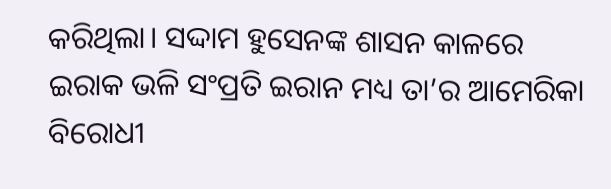କରିଥିଲା। ସଦ୍ଦାମ ହୁସେନଙ୍କ ଶାସନ କାଳରେ ଇରାକ ଭଳି ସଂପ୍ରତି ଇରାନ ମଧ୍ୟ ତା’ର ଆମେରିକା ବିରୋଧୀ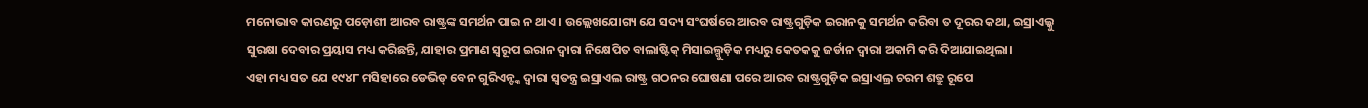ମନୋଭାବ କାରଣରୁ ପଡ଼ୋଶୀ ଆରବ ରାଷ୍ଟ୍ରଙ୍କ ସମର୍ଥନ ପାଇ ନ ଥାଏ। ଉଲ୍ଲେଖଯୋଗ୍ୟ ଯେ ସଦ୍ୟ ସଂଘର୍ଷରେ ଆରବ ରାଷ୍ଟ୍ରଗୁଡ଼ିକ ଇରାନକୁ ସମର୍ଥନ କରିବା ତ ଦୂରର କଥା, ଇସ୍ରାଏଲ୍କୁ ସୁରକ୍ଷା ଦେବାର ପ୍ରୟାସ ମଧ୍ୟ କରିଛନ୍ତି, ଯାହାର ପ୍ରମାଣ ସ୍ବରୂପ ଇରାନ ଦ୍ବାରା ନିକ୍ଷେପିତ ବାଲାଷ୍ଟିକ୍ ମିସାଇଲ୍ଗୁଡ଼ିକ ମଧ୍ୟରୁ କେତକକୁ ଜର୍ଡାନ ଦ୍ବାରା ଅକାମି କରି ଦିଆଯାଇଥିଲା।
ଏହା ମଧ୍ୟ ସତ ଯେ ୧୯୪୮ ମସିହାରେ ଡେଭିଡ୍ ବେନ ଗୁରିଏନ୍ଙ୍କ ଦ୍ବାରା ସ୍ବତନ୍ତ୍ର ଇସ୍ରାଏଲ ରାଷ୍ଟ୍ର ଗଠନର ଘୋଷଣା ପରେ ଆରବ ରାଷ୍ଟ୍ରଗୁଡ଼ିକ ଇସ୍ରାଏଲ୍ର ଚରମ ଶତ୍ରୁ ରୂପେ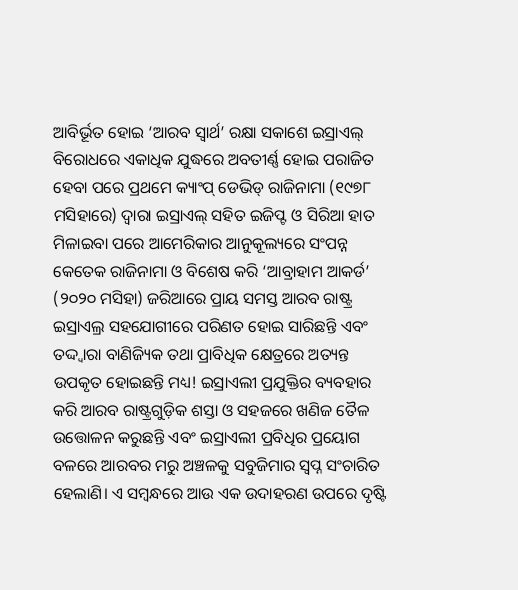ଆବିର୍ଭୂତ ହୋଇ ‘ଆରବ ସ୍ବାର୍ଥ’ ରକ୍ଷା ସକାଶେ ଇସ୍ରାଏଲ୍ ବିରୋଧରେ ଏକାଧିକ ଯୁଦ୍ଧରେ ଅବତୀର୍ଣ୍ଣ ହୋଇ ପରାଜିତ ହେବା ପରେ ପ୍ରଥମେ କ୍ୟାଂପ୍ ଡେଭିଡ୍ ରାଜିନାମା (୧୯୭୮ ମସିହାରେ) ଦ୍ବାରା ଇସ୍ରାଏଲ୍ ସହିତ ଇଜିପ୍ଟ ଓ ସିରିଆ ହାତ ମିଳାଇବା ପରେ ଆମେରିକାର ଆନୁକୂଲ୍ୟରେ ସଂପନ୍ନ କେତେକ ରାଜିନାମା ଓ ବିଶେଷ କରି ‘ଆବ୍ରାହାମ ଆକର୍ଡ’ (୨୦୨୦ ମସିହା) ଜରିଆରେ ପ୍ରାୟ ସମସ୍ତ ଆରବ ରାଷ୍ଟ୍ର ଇସ୍ରାଏଲ୍ର ସହଯୋଗୀରେ ପରିଣତ ହୋଇ ସାରିଛନ୍ତି ଏବଂ ତଦ୍ଦ୍ବାରା ବାଣିଜ୍ୟିକ ତଥା ପ୍ରାବିଧିକ କ୍ଷେତ୍ରରେ ଅତ୍ୟନ୍ତ ଉପକୃତ ହୋଇଛନ୍ତି ମଧ୍ୟ! ଇସ୍ରାଏଲୀ ପ୍ରଯୁକ୍ତିର ବ୍ୟବହାର କରି ଆରବ ରାଷ୍ଟ୍ରଗୁଡ଼ିକ ଶସ୍ତା ଓ ସହଜରେ ଖଣିଜ ତୈଳ ଉତ୍ତୋଳନ କରୁଛନ୍ତି ଏବଂ ଇସ୍ରାଏଲୀ ପ୍ରବିଧିର ପ୍ରୟୋଗ ବଳରେ ଆରବର ମରୁ ଅଞ୍ଚଳକୁ ସବୁଜିମାର ସ୍ବପ୍ନ ସଂଚାରିତ ହେଲାଣି। ଏ ସମ୍ବନ୍ଧରେ ଆଉ ଏକ ଉଦାହରଣ ଉପରେ ଦୃଷ୍ଟି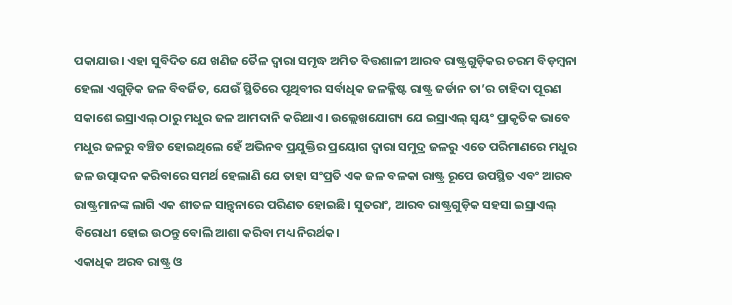ପକାଯାଉ। ଏହା ସୁବିଦିତ ଯେ ଖଣିଜ ତୈଳ ଦ୍ବାରା ସମୃଦ୍ଧ ଅମିତ ବିତ୍ତଶାଳୀ ଆରବ ରାଷ୍ଟ୍ରଗୁଡ଼ିକର ଚରମ ବିଡ଼ମ୍ବନା ହେଲା ଏଗୁଡ଼ିକ ଜଳ ବିବର୍ଜିତ, ଯେଉଁ ସ୍ଥିତିରେ ପୃଥିବୀର ସର୍ବାଧିକ ଜଳକ୍ଳିଷ୍ଟ ରାଷ୍ଟ୍ର ଜର୍ଡାନ ତା’ର ଚାହିଦା ପୂରଣ ସକାଶେ ଇସ୍ରାଏଲ୍ ଠାରୁ ମଧୁର ଜଳ ଆମଦାନି କରିଥାଏ। ଉଲ୍ଲେଖଯୋଗ୍ୟ ଯେ ଇସ୍ରାଏଲ୍ ସ୍ବୟଂ ପ୍ରାକୃତିକ ଭାବେ ମଧୁର ଜଳରୁ ବଞ୍ଚିତ ହୋଇଥିଲେ ହେଁ ଅଭିନବ ପ୍ରଯୁକ୍ତିର ପ୍ରୟୋଗ ଦ୍ବାରା ସମୁଦ୍ର ଜଳରୁ ଏତେ ପରିମାଣରେ ମଧୁର ଜଳ ଉତ୍ପାଦନ କରିବାରେ ସମର୍ଥ ହେଲାଣି ଯେ ତାହା ସଂପ୍ରତି ଏକ ଜଳ ବଳକା ରାଷ୍ଟ୍ର ରୂପେ ଉପସ୍ଥିତ ଏବଂ ଆରବ ରାଷ୍ଟ୍ରମାନଙ୍କ ଲାଗି ଏକ ଶୀତଳ ସାନ୍ତ୍ବନାରେ ପରିଣତ ହୋଇଛି। ସୁତରାଂ, ଆରବ ରାଷ୍ଟ୍ରଗୁଡ଼ିକ ସହସା ଇସ୍ରାଏଲ୍ ବିରୋଧୀ ହୋଇ ଉଠନ୍ତୁ ବୋଲି ଆଶା କରିବା ମଧ୍ୟ ନିରର୍ଥକ।
ଏକାଧିକ ଅରବ ରାଷ୍ଟ୍ର ଓ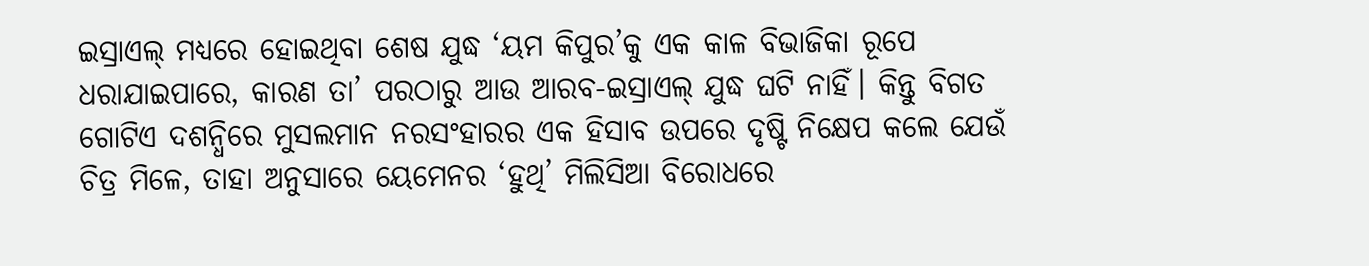ଇସ୍ରାଏଲ୍ ମଧ୍ୟରେ ହୋଇଥିବା ଶେଷ ଯୁଦ୍ଧ ‘ୟମ କିପୁର’କୁ ଏକ କାଳ ବିଭାଜିକା ରୂପେ ଧରାଯାଇପାରେ, କାରଣ ତା’ ପରଠାରୁ ଆଉ ଆରବ-ଇସ୍ରାଏଲ୍ ଯୁଦ୍ଧ ଘଟି ନାହିଁ। କିନ୍ତୁ ବିଗତ ଗୋଟିଏ ଦଶନ୍ଧିରେ ମୁସଲମାନ ନରସଂହାରର ଏକ ହିସାବ ଉପରେ ଦୃଷ୍ଟି ନିକ୍ଷେପ କଲେ ଯେଉଁ ଚିତ୍ର ମିଳେ, ତାହା ଅନୁସାରେ ୟେମେନର ‘ହୁଥି’ ମିଲିସିଆ ବିରୋଧରେ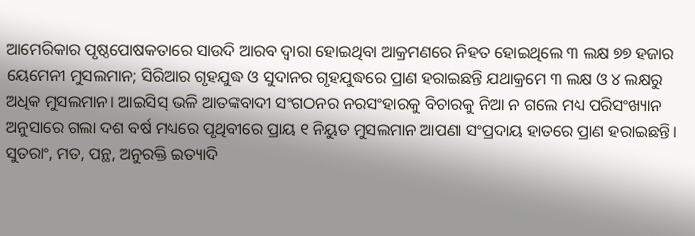ଆମେରିକାର ପୃଷ୍ଠପୋଷକତାରେ ସାଉଦି ଆରବ ଦ୍ବାରା ହୋଇଥିବା ଆକ୍ରମଣରେ ନିହତ ହୋଇଥିଲେ ୩ ଲକ୍ଷ ୭୭ ହଜାର ୟେମେନୀ ମୁସଲମାନ; ସିରିଆର ଗୃହଯୁଦ୍ଧ ଓ ସୁଦାନର ଗୃହଯୁଦ୍ଧରେ ପ୍ରାଣ ହରାଇଛନ୍ତି ଯଥାକ୍ରମେ ୩ ଲକ୍ଷ ଓ ୪ ଲକ୍ଷରୁ ଅଧିକ ମୁସଲମାନ। ଆଇସିସ୍ ଭଳି ଆତଙ୍କବାଦୀ ସଂଗଠନର ନରସଂହାରକୁ ବିଚାରକୁ ନିଆ ନ ଗଲେ ମଧ୍ୟ ପରିସଂଖ୍ୟାନ ଅନୁସାରେ ଗଲା ଦଶ ବର୍ଷ ମଧ୍ୟରେ ପୃଥିବୀରେ ପ୍ରାୟ ୧ ନିୟୁତ ମୁସଲମାନ ଆପଣା ସଂପ୍ରଦାୟ ହାତରେ ପ୍ରାଣ ହରାଇଛନ୍ତି। ସୁତରାଂ, ମତ, ପନ୍ଥ, ଅନୁରକ୍ତି ଇତ୍ୟାଦି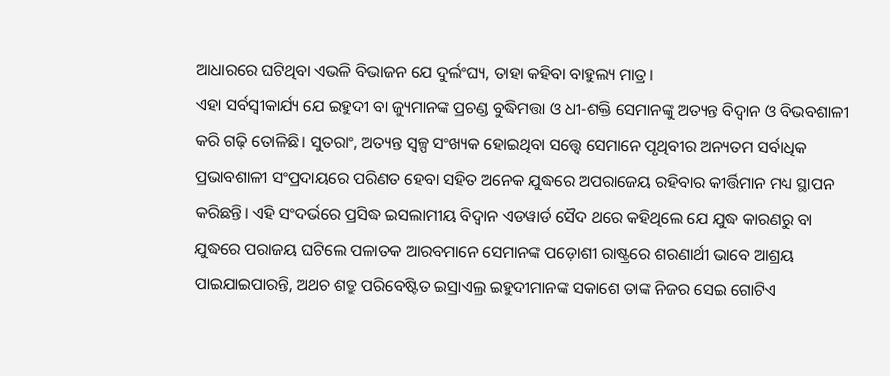ଆଧାରରେ ଘଟିଥିବା ଏଭଳି ବିଭାଜନ ଯେ ଦୁର୍ଲଂଘ୍ୟ, ତାହା କହିବା ବାହୁଲ୍ୟ ମାତ୍ର।
ଏହା ସର୍ବସ୍ବୀକାର୍ଯ୍ୟ ଯେ ଇହୁଦୀ ବା ଜ୍ୟୁମାନଙ୍କ ପ୍ରଚଣ୍ଡ ବୁଦ୍ଧିମତ୍ତା ଓ ଧୀ-ଶକ୍ତି ସେମାନଙ୍କୁ ଅତ୍ୟନ୍ତ ବିଦ୍ବାନ ଓ ବିଭବଶାଳୀ କରି ଗଢ଼ି ତୋଳିଛି। ସୁତରାଂ, ଅତ୍ୟନ୍ତ ସ୍ବଳ୍ପ ସଂଖ୍ୟକ ହୋଇଥିବା ସତ୍ତ୍ବେ ସେମାନେ ପୃଥିବୀର ଅନ୍ୟତମ ସର୍ବାଧିକ ପ୍ରଭାବଶାଳୀ ସଂପ୍ରଦାୟରେ ପରିଣତ ହେବା ସହିତ ଅନେକ ଯୁଦ୍ଧରେ ଅପରାଜେୟ ରହିବାର କୀର୍ତ୍ତିମାନ ମଧ୍ୟ ସ୍ଥାପନ କରିଛନ୍ତି। ଏହି ସଂଦର୍ଭରେ ପ୍ରସିଦ୍ଧ ଇସଲାମୀୟ ବିଦ୍ବାନ ଏଡୱାର୍ଡ ସୈଦ ଥରେ କହିଥିଲେ ଯେ ଯୁଦ୍ଧ କାରଣରୁ ବା ଯୁଦ୍ଧରେ ପରାଜୟ ଘଟିଲେ ପଳାତକ ଆରବମାନେ ସେମାନଙ୍କ ପଡ଼ୋଶୀ ରାଷ୍ଟ୍ରରେ ଶରଣାର୍ଥୀ ଭାବେ ଆଶ୍ରୟ ପାଇଯାଇପାରନ୍ତି, ଅଥଚ ଶତ୍ରୁ ପରିବେଷ୍ଟିତ ଇସ୍ରାଏଲ୍ର ଇହୁଦୀମାନଙ୍କ ସକାଶେ ତାଙ୍କ ନିଜର ସେଇ ଗୋଟିଏ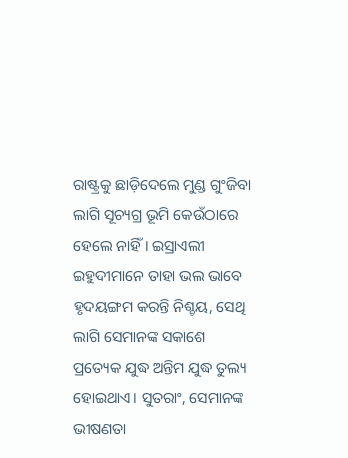ରାଷ୍ଟ୍ରକୁ ଛାଡ଼ିଦେଲେ ମୁଣ୍ଡ ଗୁଂଜିବା ଲାଗି ସୂଚ୍ୟଗ୍ର ଭୂମି କେଉଁଠାରେ ହେଲେ ନାହିଁ। ଇସ୍ରାଏଲୀ ଇହୁଦୀମାନେ ତାହା ଭଲ ଭାବେ ହୃଦୟଙ୍ଗମ କରନ୍ତି ନିଶ୍ଚୟ, ସେଥି ଲାଗି ସେମାନଙ୍କ ସକାଶେ ପ୍ରତ୍ୟେକ ଯୁଦ୍ଧ ଅନ୍ତିମ ଯୁଦ୍ଧ ତୁଲ୍ୟ ହୋଇଥାଏ। ସୁତରାଂ, ସେମାନଙ୍କ ଭୀଷଣତା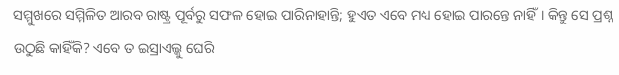ସମ୍ମୁଖରେ ସମ୍ମିଳିତ ଆରବ ରାଷ୍ଟ୍ର ପୂର୍ବରୁ ସଫଳ ହୋଇ ପାରିନାହାନ୍ତି; ହୁଏତ ଏବେ ମଧ୍ୟ ହୋଇ ପାରନ୍ତେ ନାହିଁ। କିନ୍ତୁ ସେ ପ୍ରଶ୍ନ ଉଠୁଛି କାହିଁକି? ଏବେ ତ ଇସ୍ରାଏଲ୍କୁ ଘେରି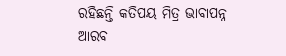ରହିଛନ୍ତି କତିପୟ ମିତ୍ର ଭାବାପନ୍ନ ଆରବ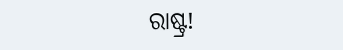ରାଷ୍ଟ୍ର!